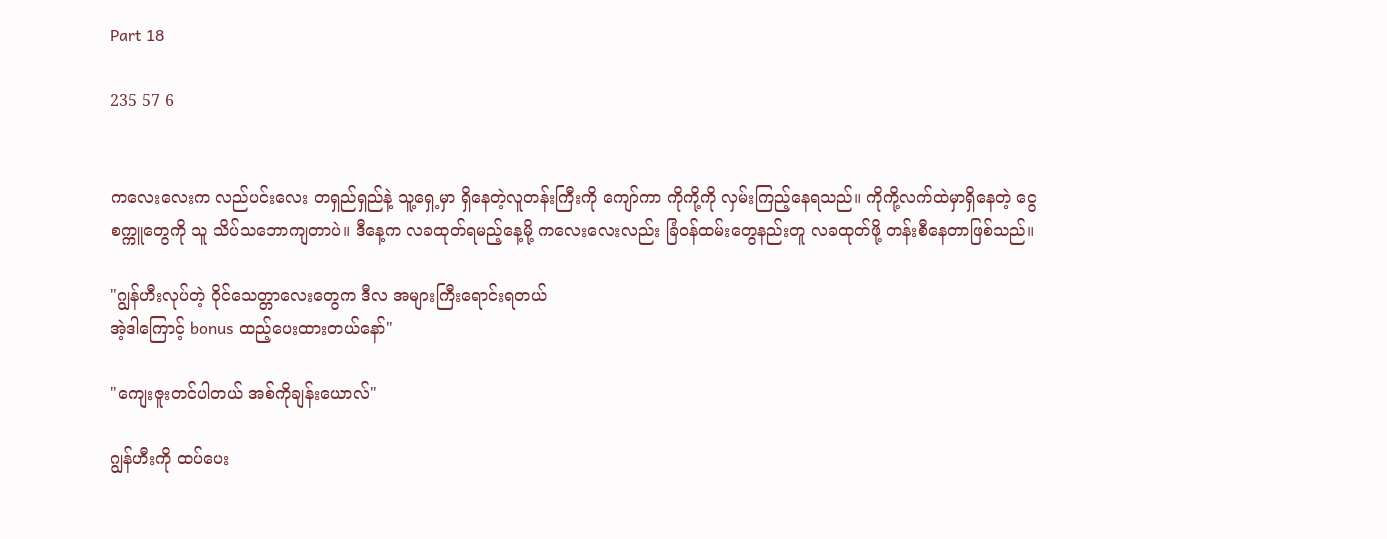Part 18

235 57 6


ကလေးလေးက လည်ပင်းလေး တရှည်ရှည်နဲ့ သူ့ရှေ့မှာ ရှိနေတဲ့လူတန်းကြီးကို ကျော်ကာ ကိုကို့ကို လှမ်းကြည့်နေရသည်။ ကိုကို့လက်ထဲမှာရှိနေတဲ့ ငွေစက္ကူတွေကို သူ သိပ်သဘောကျတာပဲ။ ဒီနေ့က လခထုတ်ရမည့်နေ့မို့ ကလေးလေးလည်း ခြံဝန်ထမ်းတွေနည်းတူ လခထုတ်ဖို့ တန်းစီနေတာဖြစ်သည်။

"ဂျွန်ဟီးလုပ်တဲ့ ဝိုင်သေတ္တာလေးတွေက ဒီလ အများကြီးရောင်းရတယ်
အဲ့ဒါကြောင့် bonus ထည့်ပေးထားတယ်နော်"

"ကျေးဇူးတင်ပါတယ် အစ်ကိုချန်းယောလ်"

ဂျွန်ဟီးကို ထပ်ပေး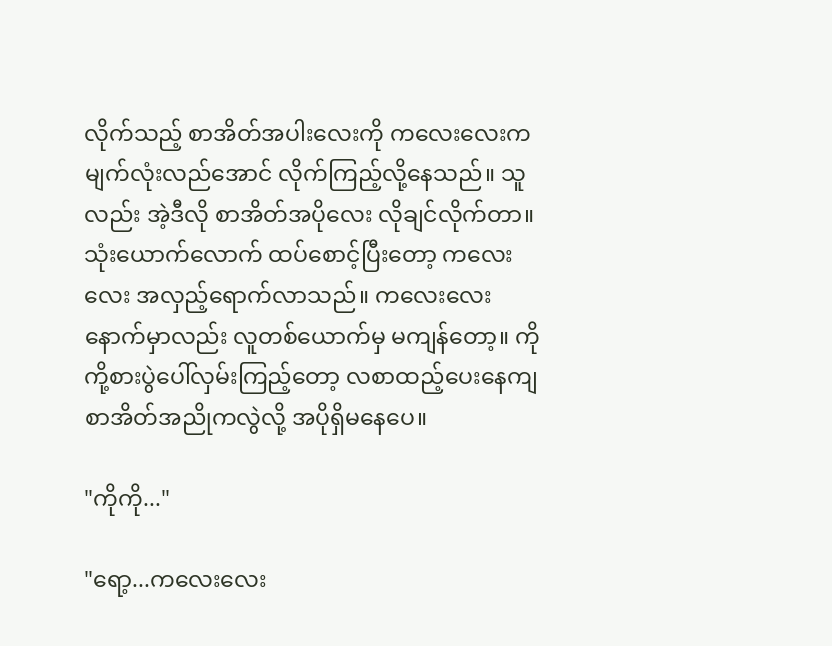လိုက်သည့် စာအိတ်အပါးလေးကို ကလေးလေးက မျက်လုံးလည်အောင် လိုက်ကြည့်လို့နေသည်။ သူလည်း အဲ့ဒီလို စာအိတ်အပိုလေး လိုချင်လိုက်တာ။ သုံးယောက်လောက် ထပ်စောင့်ပြီးတော့ ကလေးလေး အလှည့်ရောက်လာသည်။ ကလေးလေးနောက်မှာလည်း လူတစ်ယောက်မှ မကျန်တော့။ ကိုကို့စားပွဲပေါ်လှမ်းကြည့်တော့ လစာထည့်ပေးနေကျ စာအိတ်အညိုကလွဲလို့ အပိုရှိမနေပေ။

"ကိုကို..."

"ရော့...ကလေးလေး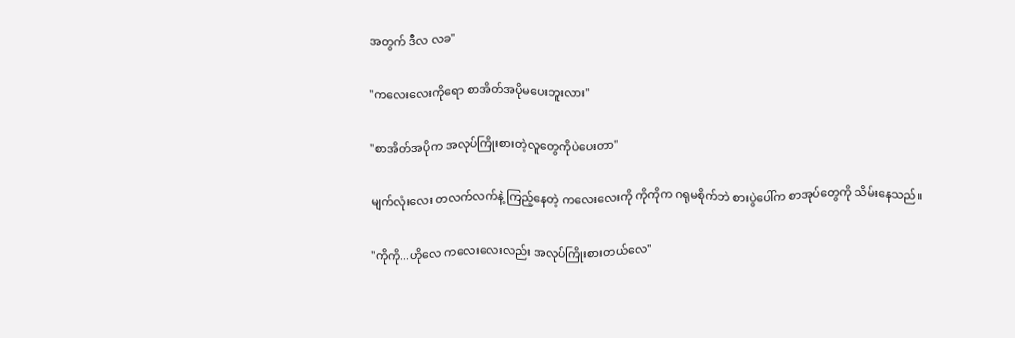အတွက် ဒီလ လခ"

"ကလေးလေးကိုရော စာအိတ်အပိုမပေးဘူးလား"

"စာအိတ်အပိုက အလုပ်ကြိုးစားတဲ့လူတွေကိုပဲပေးတာ"

မျက်လုံးလေး တလက်လက်နဲ့ ကြည့်နေတဲ့ ကလေးလေးကို ကိုကိုက ဂရုမစိုက်ဘဲ စားပွဲပေါ်က စာအုပ်တွေကို သိမ်းနေသည်။

"ကိုကို...ဟိုလေ ကလေးလေးလည်း အလုပ်ကြိုးစားတယ်လေ"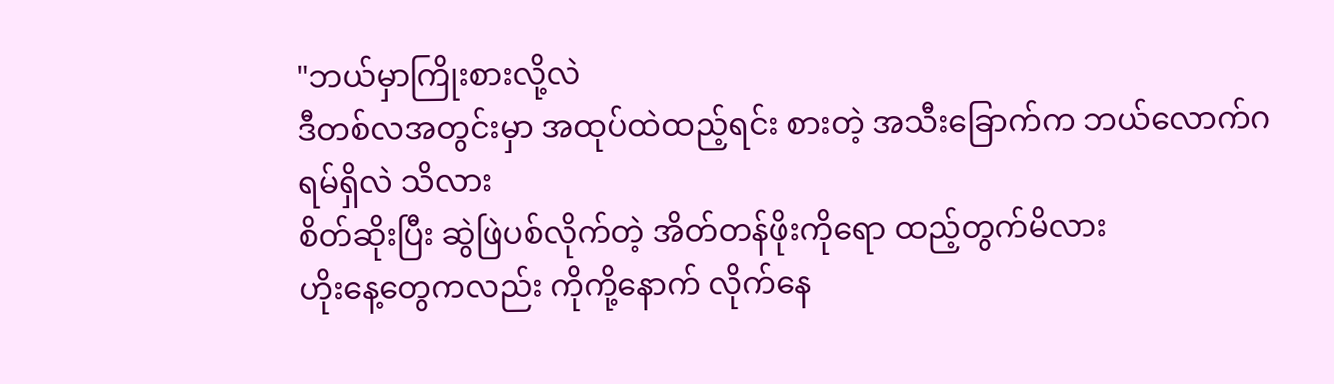"ဘယ်မှာကြိုးစားလို့လဲ
ဒီတစ်လအတွင်းမှာ အထုပ်ထဲထည့်ရင်း စားတဲ့ အသီးခြောက်က ဘယ်လောက်ဂရမ်ရှိလဲ သိလား
စိတ်ဆိုးပြီး ဆွဲဖြဲပစ်လိုက်တဲ့ အိတ်တန်ဖိုးကိုရော ထည့်တွက်မိလား
ဟိုးနေ့တွေကလည်း ကိုကို့နောက် လိုက်နေ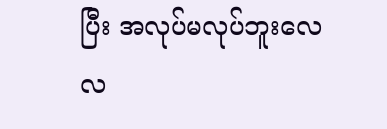ပြီး အလုပ်မလုပ်ဘူးလေ
လ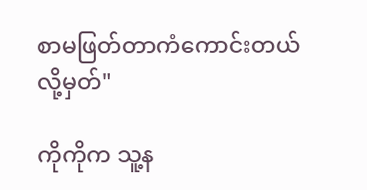စာမဖြတ်တာကံကောင်းတယ်လို့မှတ်"

ကိုကိုက သူ့န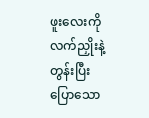ဖူးလေးကို လက်ညှိုးနဲ့တွန်းပြီး ပြောသော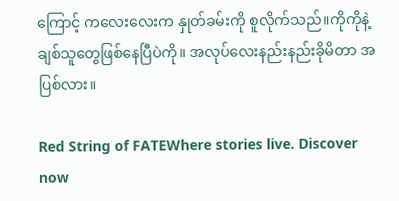ကြောင့် ကလေးလေးက နှုတ်ခမ်းကို စူလိုက်သည်။ကိုကိုနဲ့ချစ်သူတွေဖြစ်နေပြီပဲကို။ အလုပ်လေးနည်းနည်းခိုမိတာ အပြစ်လား။

Red String of FATEWhere stories live. Discover now